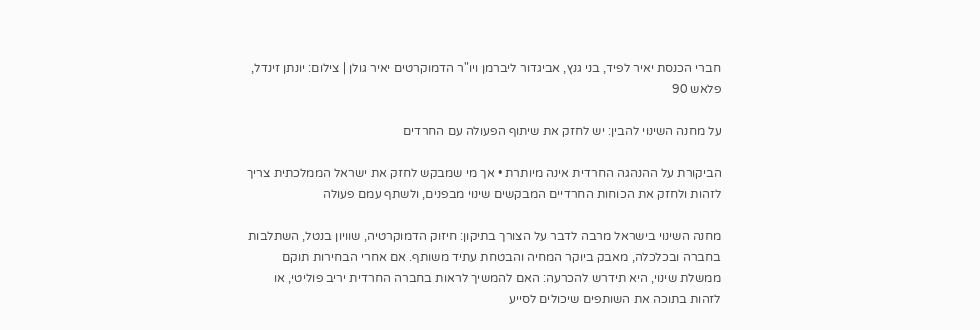חברי הכנסת יאיר לפיד, בני גנץ, אביגדור ליברמן ויו"ר הדמוקרטים יאיר גולן | צילום: יונתן זינדל, פלאש 90

על מחנה השינוי להבין: יש לחזק את שיתוף הפעולה עם החרדים

הביקורת על ההנהגה החרדית אינה מיותרת • אך מי שמבקש לחזק את ישראל הממלכתית צריך לזהות ולחזק את הכוחות החרדיים המבקשים שינוי מבפנים, ולשתף עמם פעולה

מחנה השינוי בישראל מרבה לדבר על הצורך בתיקון: חיזוק הדמוקרטיה, שוויון בנטל, השתלבות בחברה ובכלכלה, מאבק ביוקר המחיה והבטחת עתיד משותף. אם אחרי הבחירות תוקם ממשלת שינוי, היא תידרש להכרעה: האם להמשיך לראות בחברה החרדית יריב פוליטי, או לזהות בתוכה את השותפים שיכולים לסייע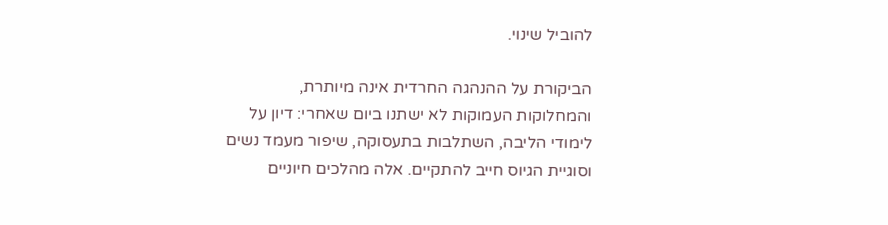להוביל שינוי.

הביקורת על ההנהגה החרדית אינה מיותרת, והמחלוקות העמוקות לא ישתנו ביום שאחרי: דיון על לימודי הליבה, השתלבות בתעסוקה, שיפור מעמד נשים וסוגיית הגיוס חייב להתקיים. אלה מהלכים חיוניים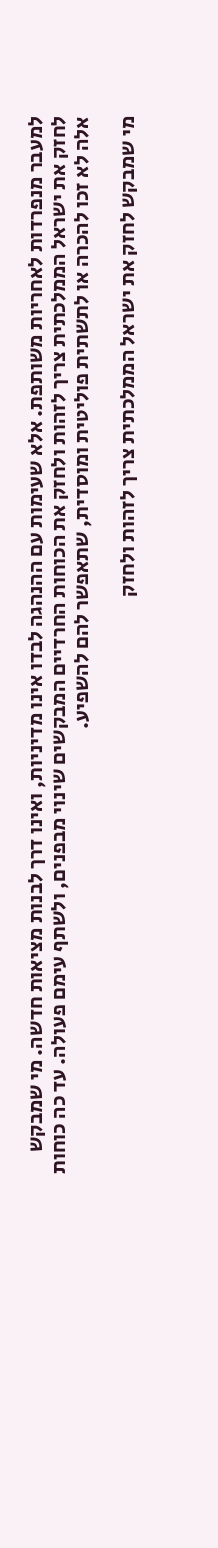למעבר מנפרדות לאחריות משותפת. אלא שעימות עם ההנהגה לבדו אינו מדיניות, ואינו דרך לבנות מציאות חדשה. מי שמבקש לחזק את ישראל הממלכתית צריך לזהות ולחזק את הכוחות החרדיים המבקשים שינוי מבפנים, ולשתף עימם פעולה. עד כה כוחות אלה לא זכו להכרה או לתשתית פוליטית ומוסדית, שתאפשר להם להשפיע.

מי שמבקש לחזק את ישראל הממלכתית צריך לזהות ולחזק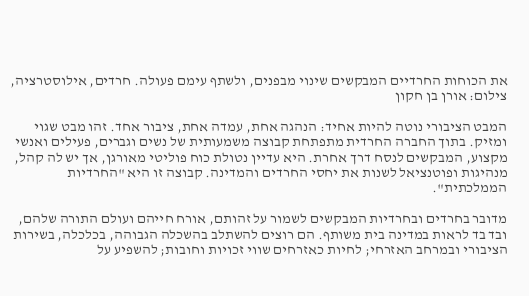את הכוחות החרדיים המבקשים שינוי מבפנים, ולשתף עימם פעולה. חרדים, אילוסטרציה, צילום: אורן בן חקון

המבט הציבורי נוטה להיות אחיד: הנהגה אחת, עמדה אחת, ציבור אחד. זהו מבט שגוי ומזיק. בתוך החברה החרדית מתפתחת קבוצה משמעותית של נשים וגברים, פעילים ואנשי מקצוע, המבקשים לנסח דרך אחרת. היא עדיין נטולת כוח פוליטי מאורגן, אך יש לה קהל, מנהיגות ופוטנציאל לשנות את יחסי החרדים והמדינה. קבוצה זו היא "החרדיות הממלכתית".

מדובר בחרדים ובחרדיות המבקשים לשמור על זהותם, אורח חייהם ועולם התורה שלהם, ובד בד לראות במדינה בית משותף. הם רוצים להשתלב בהשכלה הגבוהה, בכלכלה, בשירות הציבורי ובמרחב האזרחי; לחיות כאזרחים שווי זכויות וחובות; להשפיע על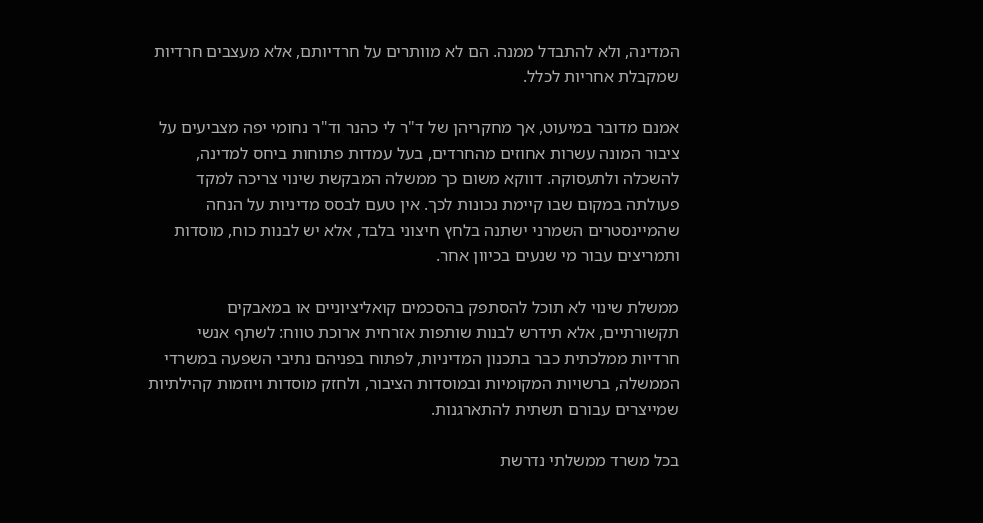המדינה, ולא להתבדל ממנה. הם לא מוותרים על חרדיותם, אלא מעצבים חרדיות שמקבלת אחריות לכלל.

אמנם מדובר במיעוט, אך מחקריהן של ד"ר לי כהנר וד"ר נחומי יפה מצביעים על ציבור המונה עשרות אחוזים מהחרדים, בעל עמדות פתוחות ביחס למדינה, להשכלה ולתעסוקה. דווקא משום כך ממשלה המבקשת שינוי צריכה למקד פעולתה במקום שבו קיימת נכונות לכך. אין טעם לבסס מדיניות על הנחה שהמיינסטרים השמרני ישתנה בלחץ חיצוני בלבד, אלא יש לבנות כוח, מוסדות ותמריצים עבור מי שנעים בכיוון אחר.

ממשלת שינוי לא תוכל להסתפק בהסכמים קואליציוניים או במאבקים תקשורתיים, אלא תידרש לבנות שותפות אזרחית ארוכת טווח: לשתף אנשי חרדיות ממלכתית כבר בתכנון המדיניות, לפתוח בפניהם נתיבי השפעה במשרדי הממשלה, ברשויות המקומיות ובמוסדות הציבור, ולחזק מוסדות ויוזמות קהילתיות שמייצרים עבורם תשתית להתארגנות.

בכל משרד ממשלתי נדרשת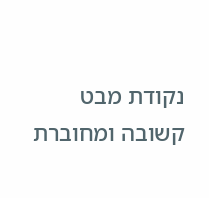נקודת מבט קשובה ומחוברת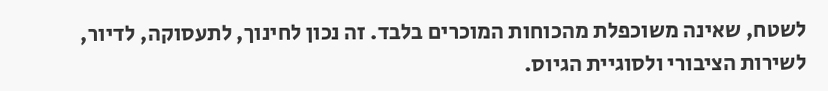לשטח, שאינה משוכפלת מהכוחות המוכרים בלבד. זה נכון לחינוך, לתעסוקה, לדיור, לשירות הציבורי ולסוגיית הגיוס.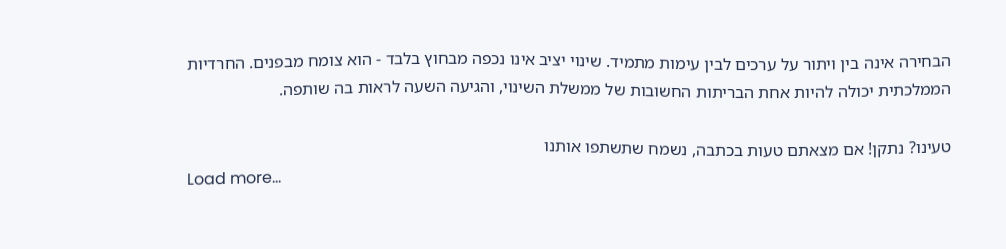הבחירה אינה בין ויתור על ערכים לבין עימות מתמיד. שינוי יציב אינו נכפה מבחוץ בלבד - הוא צומח מבפנים. החרדיות הממלכתית יכולה להיות אחת הבריתות החשובות של ממשלת השינוי, והגיעה השעה לראות בה שותפה.

טעינו? נתקן! אם מצאתם טעות בכתבה, נשמח שתשתפו אותנו
Load more...